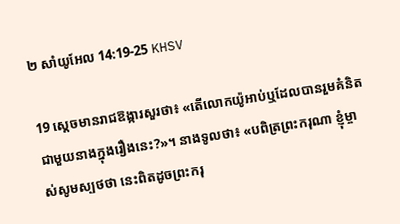២ សាំយូ‌អែល 14:19-25 KHSV

19 ស្ដេចមានរាជ‌ឱង្ការសួរថា៖ «តើលោកយ៉ូអាប់ឬដែលបានរួមគំនិតជាមួយនាងក្នុងរឿងនេះ?»។ នាងទូលថា៖ «បពិត្រព្រះ‌ករុណា ខ្ញុំម្ចាស់សូមស្បថថា នេះពិតដូចព្រះ‌ករុ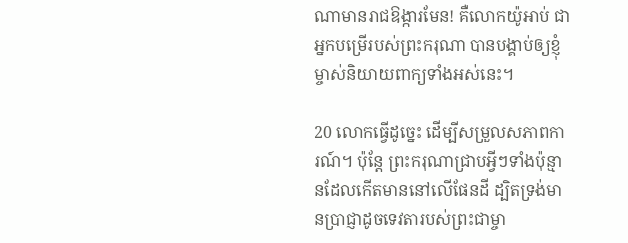ណាមានរាជ‌ឱង្ការមែន! គឺលោកយ៉ូអាប់ ជាអ្នកបម្រើរបស់ព្រះ‌ករុណា បានបង្គាប់ឲ្យខ្ញុំម្ចាស់និយាយពាក្យទាំងអស់នេះ។

20 លោកធ្វើដូច្នេះ ដើម្បីសម្រួលសភាពការណ៍។ ប៉ុន្តែ ព្រះ‌ករុណាជ្រាបអ្វីៗទាំងប៉ុន្មានដែលកើតមាននៅលើផែនដី ដ្បិតទ្រង់មានប្រាជ្ញាដូចទេវតារបស់ព្រះ‌ជាម្ចា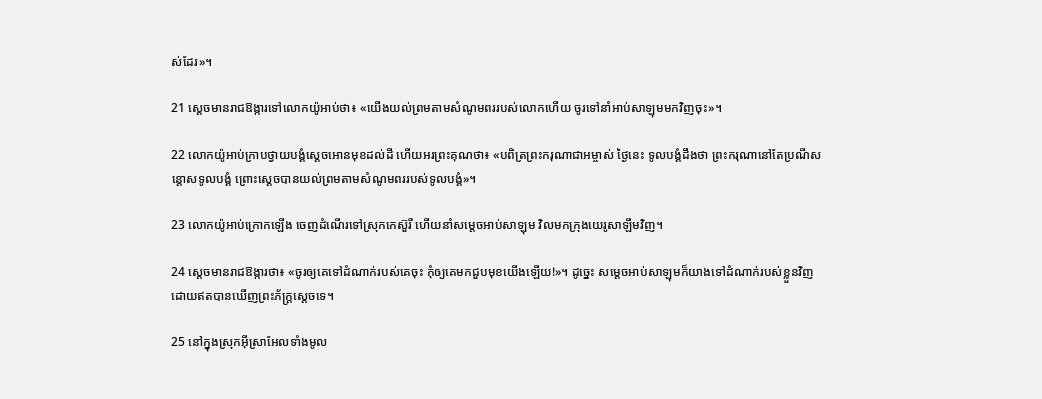ស់ដែរ»។

21 ស្ដេចមានរាជ‌ឱង្ការទៅលោកយ៉ូអាប់ថា៖ «យើងយល់ព្រមតាមសំណូមពររបស់លោកហើយ ចូរទៅនាំអាប់‌សាឡុមមកវិញចុះ»។

22 លោកយ៉ូអាប់ក្រាបថ្វាយ‌បង្គំស្ដេចអោនមុខដល់ដី ហើយអរព្រះ‌គុណថា៖ «បពិត្រព្រះ‌ករុណាជាអម្ចាស់ ថ្ងៃនេះ ទូលបង្គំដឹងថា ព្រះ‌ករុណានៅតែប្រណីសន្ដោសទូលបង្គំ ព្រោះស្ដេចបានយល់ព្រមតាមសំណូមពររបស់ទូលបង្គំ»។

23 លោកយ៉ូអាប់ក្រោកឡើង ចេញដំណើរទៅស្រុកកេស៊ួ‌រី ហើយនាំសម្ដេចអាប់‌សាឡុម វិលមកក្រុងយេរូ‌សាឡឹមវិញ។

24 ស្ដេចមានរាជ‌ឱង្ការថា៖ «ចូរឲ្យគេទៅដំណាក់របស់គេចុះ កុំឲ្យគេមកជួបមុខយើងឡើយ!»។ ដូច្នេះ សម្ដេចអាប់‌សាឡុមក៏យាងទៅដំណាក់របស់ខ្លួនវិញ ដោយឥតបានឃើញព្រះ‌ភ័ក្ត្រស្ដេចទេ។

25 នៅក្នុងស្រុកអ៊ីស្រា‌អែលទាំងមូល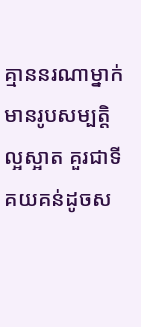គ្មាននរណាម្នាក់មានរូបសម្បត្តិល្អស្អាត គួរជាទីគយ‌គន់ដូចស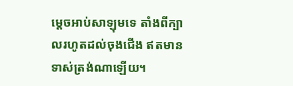ម្ដេចអាប់‌សាឡុមទេ តាំងពីក្បាលរហូតដល់ចុងជើង ឥតមានទាស់ត្រង់ណាឡើយ។